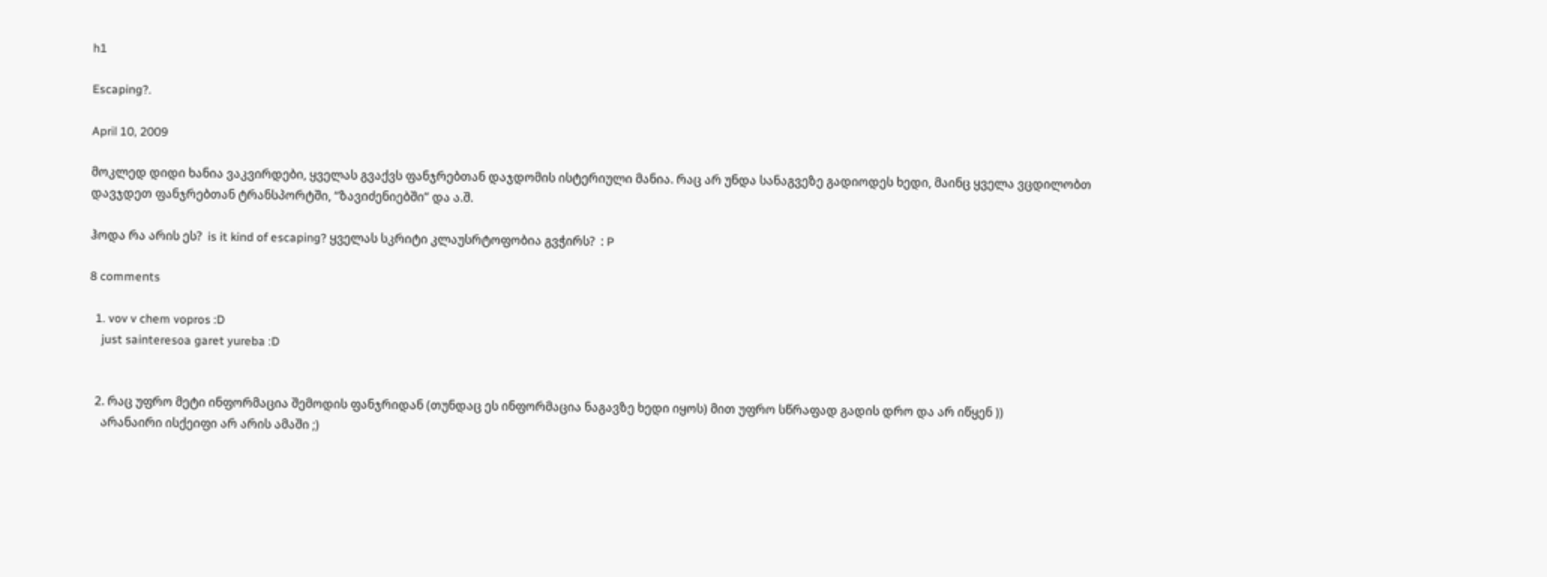h1

Escaping?.

April 10, 2009

მოკლედ დიდი ხანია ვაკვირდები, ყველას გვაქვს ფანჯრებთან დაჯდომის ისტერიული მანია. რაც არ უნდა სანაგვეზე გადიოდეს ხედი, მაინც ყველა ვცდილობთ დავჯდეთ ფანჯრებთან ტრანსპორტში, “ზავიძენიებში” და ა.შ.

ჰოდა რა არის ეს?  is it kind of escaping? ყველას სკრიტი კლაუსრტოფობია გვჭირს?  : P

8 comments

  1. vov v chem vopros :D
    just sainteresoa garet yureba :D


  2. რაც უფრო მეტი ინფორმაცია შემოდის ფანჯრიდან (თუნდაც ეს ინფორმაცია ნაგავზე ხედი იყოს) მით უფრო სწრაფად გადის დრო და არ იწყენ ))
    არანაირი ისქეიფი არ არის ამაში ;)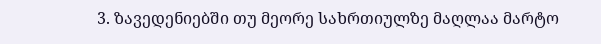3. ზავედენიებში თუ მეორე სახრთიულზე მაღლაა მარტო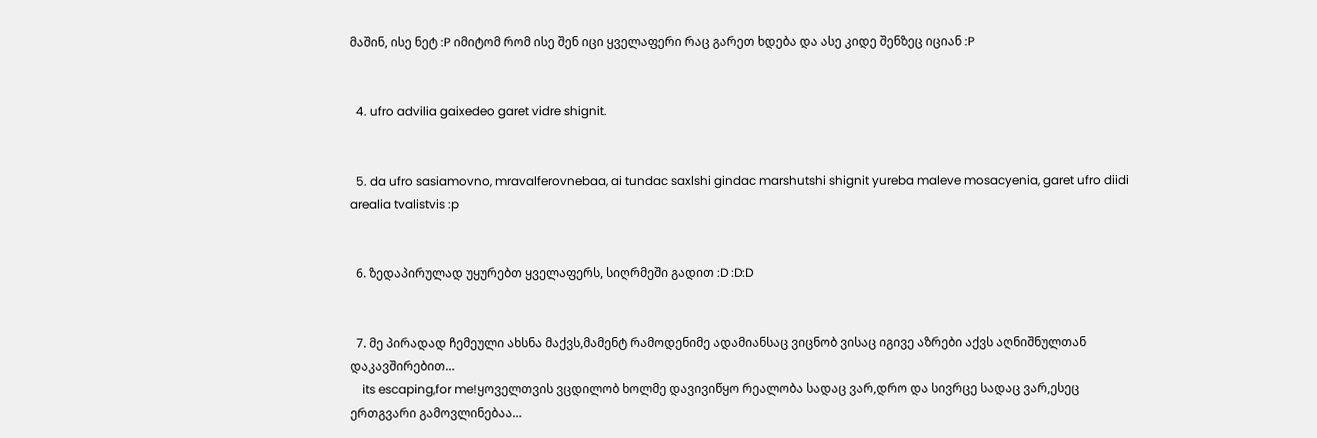მაშინ, ისე ნეტ :P იმიტომ რომ ისე შენ იცი ყველაფერი რაც გარეთ ხდება და ასე კიდე შენზეც იციან :P


  4. ufro advilia gaixedeo garet vidre shignit.


  5. da ufro sasiamovno, mravalferovnebaa, ai tundac saxlshi gindac marshutshi shignit yureba maleve mosacyenia, garet ufro diidi arealia tvalistvis :p


  6. ზედაპირულად უყურებთ ყველაფერს, სიღრმეში გადით :D :D:D


  7. მე პირადად ჩემეული ახსნა მაქვს,მამენტ რამოდენიმე ადამიანსაც ვიცნობ ვისაც იგივე აზრები აქვს აღნიშნულთან დაკავშირებით…
    its escaping,for me!ყოველთვის ვცდილობ ხოლმე დავივიწყო რეალობა სადაც ვარ,დრო და სივრცე სადაც ვარ,ესეც ერთგვარი გამოვლინებაა…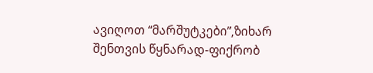ავიღოთ “მარშუტკები”,ზიხარ შენთვის წყნარად-ფიქრობ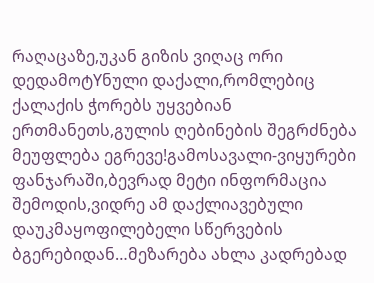რაღაცაზე,უკან გიზის ვიღაც ორი დედამოტYნული დაქალი,რომლებიც ქალაქის ჭორებს უყვებიან ერთმანეთს,გულის ღებინების შეგრძნება მეუფლება ეგრევე!გამოსავალი-ვიყურები ფანჯარაში,ბევრად მეტი ინფორმაცია შემოდის,ვიდრე ამ დაქლიავებული დაუკმაყოფილებელი სწერვების ბგერებიდან…მეზარება ახლა კადრებად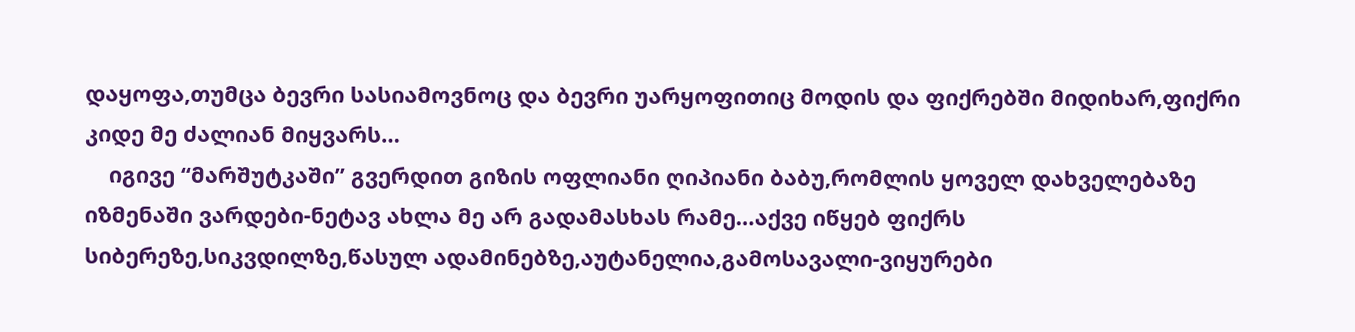დაყოფა,თუმცა ბევრი სასიამოვნოც და ბევრი უარყოფითიც მოდის და ფიქრებში მიდიხარ,ფიქრი კიდე მე ძალიან მიყვარს…
    იგივე “მარშუტკაში” გვერდით გიზის ოფლიანი ღიპიანი ბაბუ,რომლის ყოველ დახველებაზე იზმენაში ვარდები-ნეტავ ახლა მე არ გადამასხას რამე…აქვე იწყებ ფიქრს სიბერეზე,სიკვდილზე,წასულ ადამინებზე,აუტანელია,გამოსავალი-ვიყურები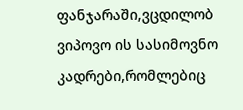ფანჯარაში,ვცდილობ ვიპოვო ის სასიმოვნო კადრები,რომლებიც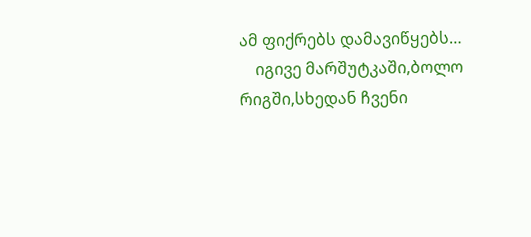ამ ფიქრებს დამავიწყებს…
    იგივე მარშუტკაში,ბოლო რიგში,სხედან ჩვენი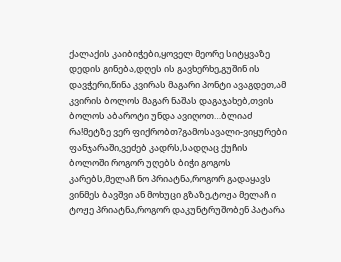ქალაქის კაიბიჭები,ყოველ მეორე სიტყვაზე დედის გინება,დღეს ის გავხერხე,გუშინ ის დავჭერი,წინა კვირას მაგარი პონტი ავაგდეთ,ამ კვირის ბოლოს მაგარ ნაშას დაგაჯახებ,თვის ბოლოს აბაროტი უნდა ავიღოთ…ბლიაძ რა!მეტზე ვერ ფიქრობთ?გამოსავალი-ვიყურები ფანჯარაში,ვეძებ კადრს,სადღაც ქუჩის ბოლოში როგორ უღებს ბიჭი გოგოს კარებს,მელაჩ ნო პრიატნა,როგორ გადაყავს ვინმეს ბავშვი ან მოხუცი გზაზე,ტოჟა მელაჩ ი ტოჟე პრიატნა,როგორ დაკუნტრუშობენ პატარა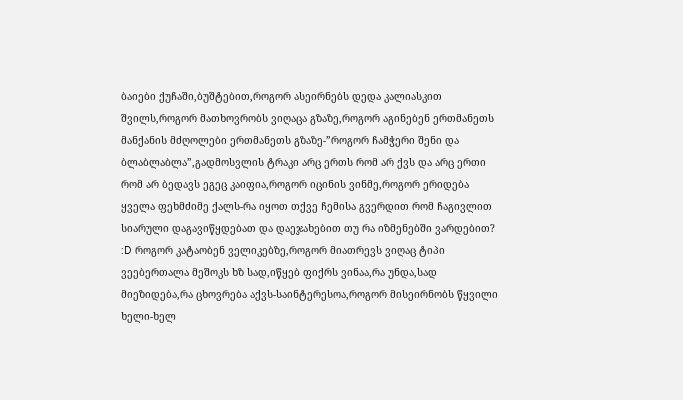ბაიები ქუჩაში,ბუშტებით,როგორ ასეირნებს დედა კალიასკით შვილს,როგორ მათხოვრობს ვიღაცა გზაზე,როგორ აგინებენ ერთმანეთს მანქანის მძღოლები ერთმანეთს გზაზე-”როგორ ჩამჭერი შენი და ბლაბლაბლა”,გადმოსვლის ტრაკი არც ერთს რომ არ ქვს და არც ერთი რომ არ ბედავს ეგეც კაიფია,როგორ იცინის ვინმე,როგორ ერიდება ყველა ფეხმძიმე ქალს-რა იყოთ თქვე ჩემისა გვერდით რომ ჩაგივლით სიარული დაგავიწყდებათ და დაეჯახებით თუ რა იზმენებში ვარდებით? :D როგორ კატაობენ ველიკებზე,როგორ მიათრევს ვიღაც ტიპი ვეებერთალა მეშოკს ხზ სად,იწყებ ფიქრს ვინაა,რა უნდა,სად მიეზიდება,რა ცხოვრება აქვს-საინტერესოა,როგორ მისეირნობს წყვილი ხელი-ხელ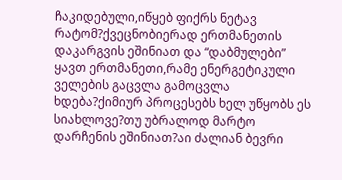ჩაკიდებული,იწყებ ფიქრს ნეტავ რატომ?ქვეცნობიერად ერთმანეთის დაკარგვის ეშინიათ და “დაბმულები” ყავთ ერთმანეთი,რამე ენერგეტიკული ველების გაცვლა გამოცვლა ხდება?ქიმიურ პროცესებს ხელ უწყობს ეს სიახლოვე?თუ უბრალოდ მარტო დარჩენის ეშინიათ?აი ძალიან ბევრი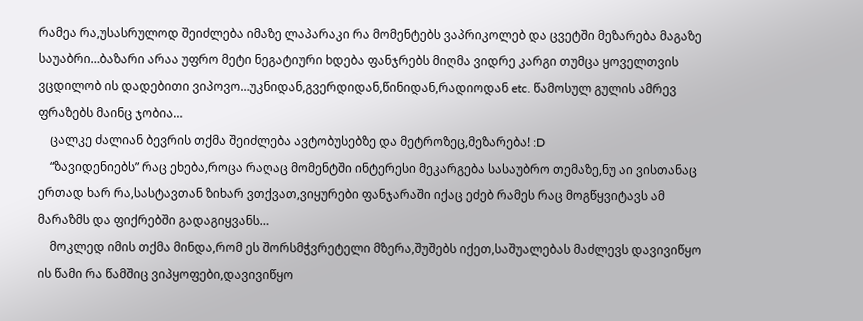რამეა რა,უსასრულოდ შეიძლება იმაზე ლაპარაკი რა მომენტებს ვაპრიკოლებ და ცვეტში მეზარება მაგაზე საუაბრი…ბაზარი არაა უფრო მეტი ნეგატიური ხდება ფანჯრებს მიღმა ვიდრე კარგი თუმცა ყოველთვის ვცდილობ ის დადებითი ვიპოვო…უკნიდან,გვერდიდან,წინიდან,რადიოდან etc. წამოსულ გულის ამრევ ფრაზებს მაინც ჯობია…
    ცალკე ძალიან ბევრის თქმა შეიძლება ავტობუსებზე და მეტროზეც,მეზარება! :D
    “ზავიდენიებს” რაც ეხება,როცა რაღაც მომენტში ინტერესი მეკარგება სასაუბრო თემაზე,ნუ აი ვისთანაც ერთად ხარ რა,სასტავთან ზიხარ ვთქვათ,ვიყურები ფანჯარაში იქაც ეძებ რამეს რაც მოგწყვიტავს ამ მარაზმს და ფიქრებში გადაგიყვანს…
    მოკლედ იმის თქმა მინდა,რომ ეს შორსმჭვრეტელი მზერა,შუშებს იქეთ,საშუალებას მაძლევს დავივიწყო ის წამი რა წამშიც ვიპყოფები,დავივიწყო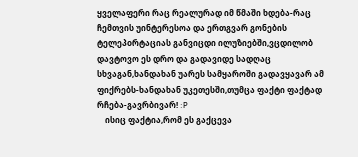ყველაფერი რაც რეალურად იმ წმაში ხდება-რაც ჩემთვის უინტერესოა და ერთგვარ გონების ტელეპoრტაციას განვიცდი ილუზიებში,ვცდილობ დავტოვო ეს დრო და გადავიდე სადღაც სხვაგან,ხანდახან უარეს სამყაროში გადავყავარ ამ ფიქრებს-ხანდახან უკეთესში,თუმცა ფაქტი ფაქტად რჩება-გავრბივარ! :P
    ისიც ფაქტია,რომ ეს გაქცევა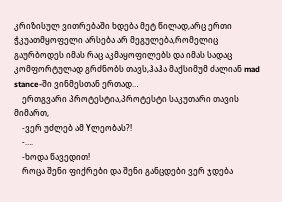კრიზისულ ვითრებაში ხდება მეტ წილად,არც ერთი ჭკუათმყოფელი არსება არ მეგულება,რომელიც გაურბოდეს იმას რაც აკმაყოფილებს და იმას სადაც კომფორტულად გრძნობს თავს,ჰაჰა მაქსიმუმ ძალიან mad stance-ში ვინმესთან ერთად…
    ერთგვარი პროტესტია,პროტესტი საკუთარი თავის მიმართ,
    -ვერ უძლებ ამ Yლეობას?!
    -….
    -ხოდა წავედით!
    როცა შენი ფიქრები და შენი განცდები ვერ ჯდება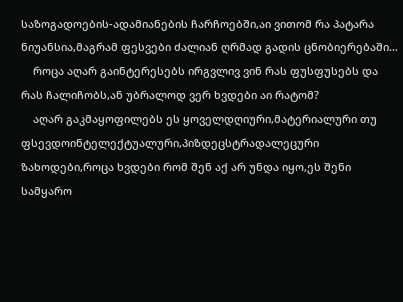საზოგადოების-ადამიანების ჩარჩოებში,აი ვითომ რა პატარა ნიუანსია,მაგრამ ფესვები ძალიან ღრმად გადის ცნობიერებაში…
    როცა აღარ გაინტერესებს ირგვლივ ვინ რას ფუსფუსებს და რას ჩალიჩობს,ან უბრალოდ ვერ ხვდები აი რატომ?
    აღარ გაკმაყოფილებს ეს ყოველდღიური,მატერიალური თუ ფსევდოინტელექტუალური,პიზდეცსტრადალეცური ზახოდები,როცა ხვდები რომ შენ აქ არ უნდა იყო,ეს შენი სამყარო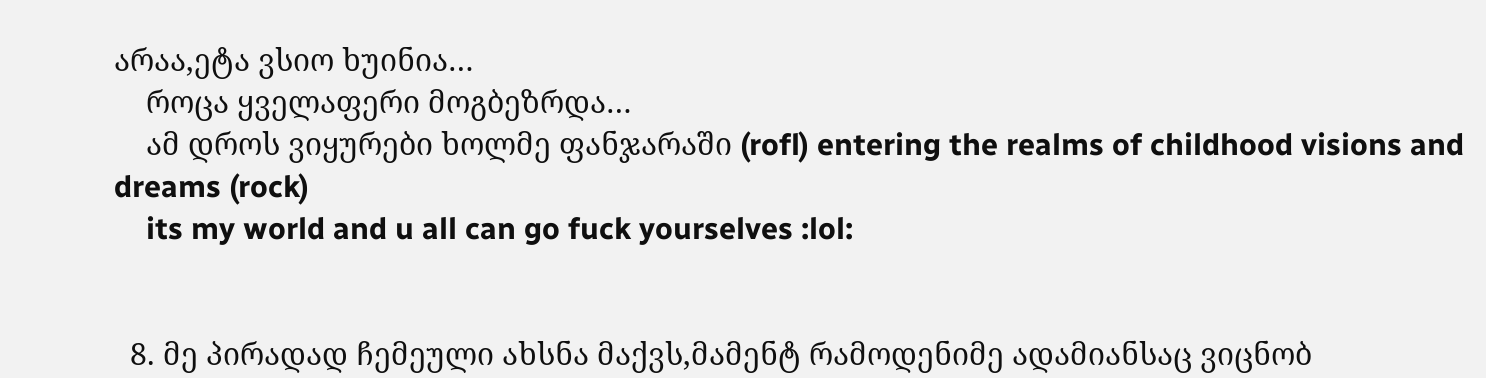არაა,ეტა ვსიო ხუინია…
    როცა ყველაფერი მოგბეზრდა…
    ამ დროს ვიყურები ხოლმე ფანჯარაში (rofl) entering the realms of childhood visions and dreams (rock)
    its my world and u all can go fuck yourselves :lol:


  8. მე პირადად ჩემეული ახსნა მაქვს,მამენტ რამოდენიმე ადამიანსაც ვიცნობ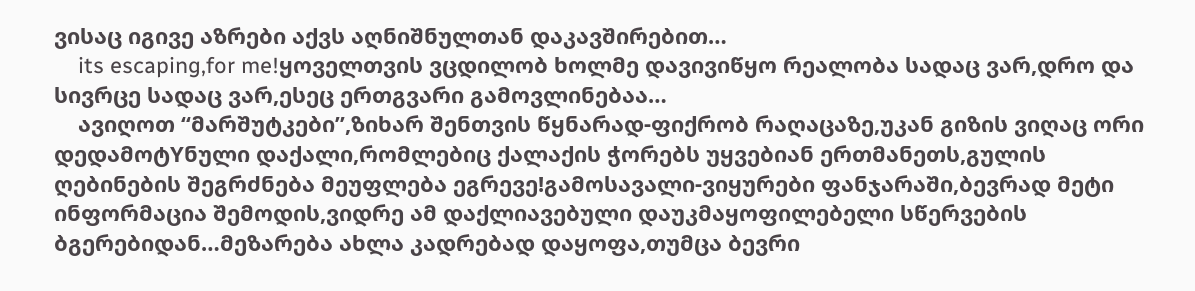ვისაც იგივე აზრები აქვს აღნიშნულთან დაკავშირებით…
    its escaping,for me!ყოველთვის ვცდილობ ხოლმე დავივიწყო რეალობა სადაც ვარ,დრო და სივრცე სადაც ვარ,ესეც ერთგვარი გამოვლინებაა…
    ავიღოთ “მარშუტკები”,ზიხარ შენთვის წყნარად-ფიქრობ რაღაცაზე,უკან გიზის ვიღაც ორი დედამოტYნული დაქალი,რომლებიც ქალაქის ჭორებს უყვებიან ერთმანეთს,გულის ღებინების შეგრძნება მეუფლება ეგრევე!გამოსავალი-ვიყურები ფანჯარაში,ბევრად მეტი ინფორმაცია შემოდის,ვიდრე ამ დაქლიავებული დაუკმაყოფილებელი სწერვების ბგერებიდან…მეზარება ახლა კადრებად დაყოფა,თუმცა ბევრი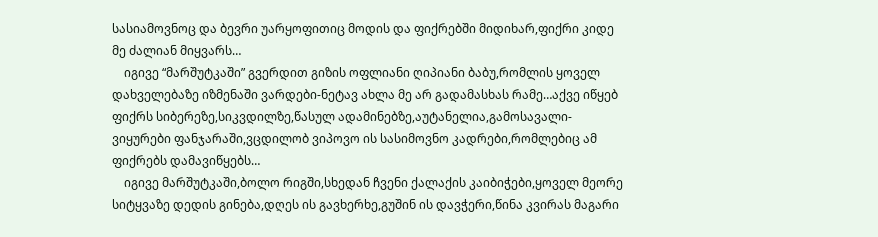სასიამოვნოც და ბევრი უარყოფითიც მოდის და ფიქრებში მიდიხარ,ფიქრი კიდე მე ძალიან მიყვარს…
    იგივე “მარშუტკაში” გვერდით გიზის ოფლიანი ღიპიანი ბაბუ,რომლის ყოველ დახველებაზე იზმენაში ვარდები-ნეტავ ახლა მე არ გადამასხას რამე…აქვე იწყებ ფიქრს სიბერეზე,სიკვდილზე,წასულ ადამინებზე,აუტანელია,გამოსავალი-ვიყურები ფანჯარაში,ვცდილობ ვიპოვო ის სასიმოვნო კადრები,რომლებიც ამ ფიქრებს დამავიწყებს…
    იგივე მარშუტკაში,ბოლო რიგში,სხედან ჩვენი ქალაქის კაიბიჭები,ყოველ მეორე სიტყვაზე დედის გინება,დღეს ის გავხერხე,გუშინ ის დავჭერი,წინა კვირას მაგარი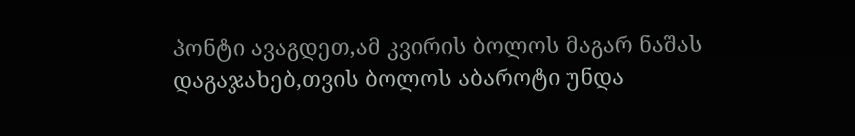პონტი ავაგდეთ,ამ კვირის ბოლოს მაგარ ნაშას დაგაჯახებ,თვის ბოლოს აბაროტი უნდა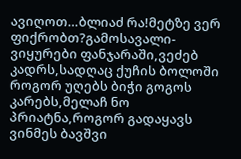ავიღოთ…ბლიაძ რა!მეტზე ვერ ფიქრობთ?გამოსავალი-ვიყურები ფანჯარაში,ვეძებ კადრს,სადღაც ქუჩის ბოლოში როგორ უღებს ბიჭი გოგოს კარებს,მელაჩ ნო პრიატნა,როგორ გადაყავს ვინმეს ბავშვი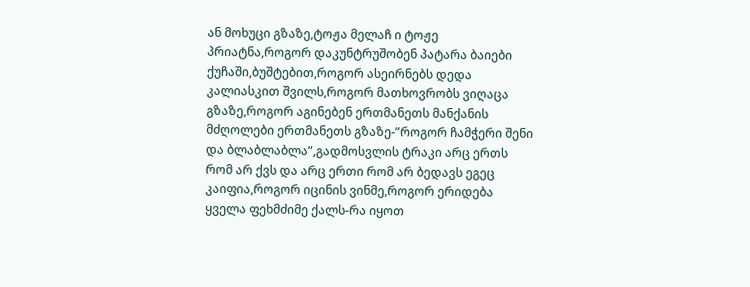ან მოხუცი გზაზე,ტოჟა მელაჩ ი ტოჟე პრიატნა,როგორ დაკუნტრუშობენ პატარა ბაიები ქუჩაში,ბუშტებით,როგორ ასეირნებს დედა კალიასკით შვილს,როგორ მათხოვრობს ვიღაცა გზაზე,როგორ აგინებენ ერთმანეთს მანქანის მძღოლები ერთმანეთს გზაზე-”როგორ ჩამჭერი შენი და ბლაბლაბლა”,გადმოსვლის ტრაკი არც ერთს რომ არ ქვს და არც ერთი რომ არ ბედავს ეგეც კაიფია,როგორ იცინის ვინმე,როგორ ერიდება ყველა ფეხმძიმე ქალს-რა იყოთ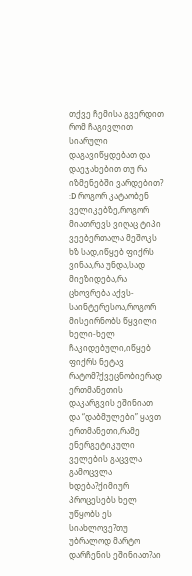თქვე ჩემისა გვერდით რომ ჩაგივლით სიარული დაგავიწყდებათ და დაეჯახებით თუ რა იზმენებში ვარდებით? :D როგორ კატაობენ ველიკებზე,როგორ მიათრევს ვიღაც ტიპი ვეებერთალა მეშოკს ხზ სად,იწყებ ფიქრს ვინაა,რა უნდა,სად მიეზიდება,რა ცხოვრება აქვს-საინტერესოა,როგორ მისეირნობს წყვილი ხელი-ხელ ჩაკიდებული,იწყებ ფიქრს ნეტავ რატომ?ქვეცნობიერად ერთმანეთის დაკარგვის ეშინიათ და “დაბმულები” ყავთ ერთმანეთი,რამე ენერგეტიკული ველების გაცვლა გამოცვლა ხდება?ქიმიურ პროცესებს ხელ უწყობს ეს სიახლოვე?თუ უბრალოდ მარტო დარჩენის ეშინიათ?აი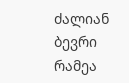ძალიან ბევრი რამეა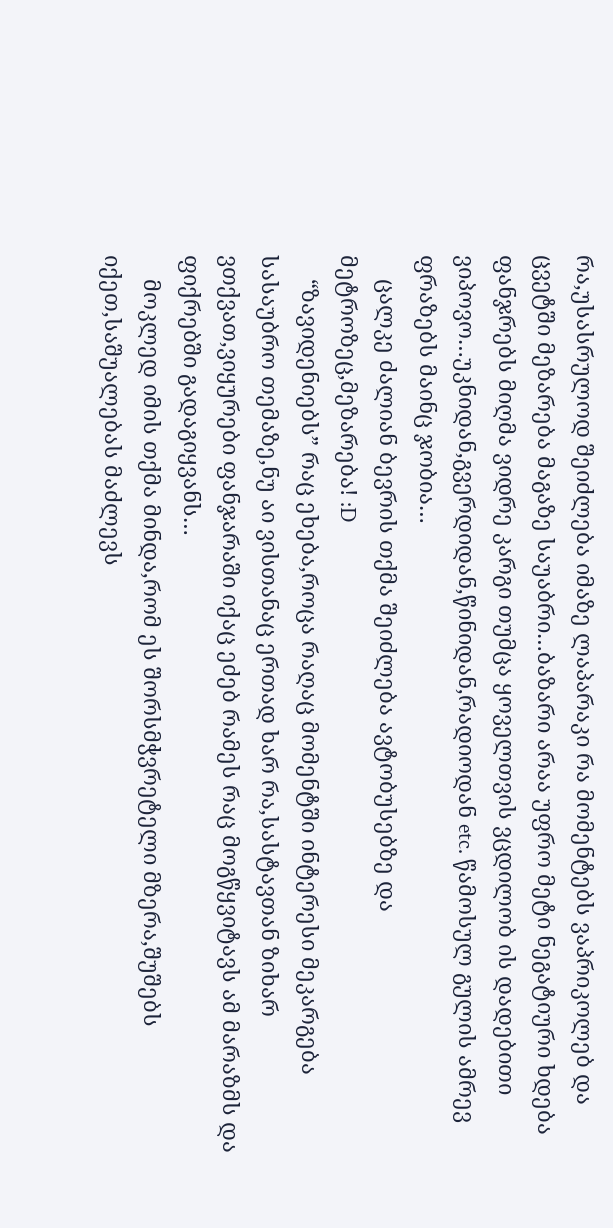რა,უსასრულოდ შეიძლება იმაზე ლაპარაკი რა მომენტებს ვაპრიკოლებ და ცვეტში მეზარება მაგაზე საუაბრი…ბაზარი არაა უფრო მეტი ნეგატიური ხდება ფანჯრებს მიღმა ვიდრე კარგი თუმცა ყოველთვის ვცდილობ ის დადებითი ვიპოვო…უკნიდან,გვერდიდან,წინიდან,რადიოდან etc. წამოსულ გულის ამრევ ფრაზებს მაინც ჯობია…
    ცალკე ძალიან ბევრის თქმა შეიძლება ავტობუსებზე და მეტროზეც,მეზარება! :D
    “ზავიდენიებს” რაც ეხება,როცა რაღაც მომენტში ინტერესი მეკარგება სასაუბრო თემაზე,ნუ აი ვისთანაც ერთად ხარ რა,სასტავთან ზიხარ ვთქვათ,ვიყურები ფანჯარაში იქაც ეძებ რამეს რაც მოგწყვიტავს ამ მარაზმს და ფიქრებში გადაგიყვანს…
    მოკლედ იმის თქმა მინდა,რომ ეს შორსმჭვრეტელი მზერა,შუშებს იქეთ,საშუალებას მაძლევს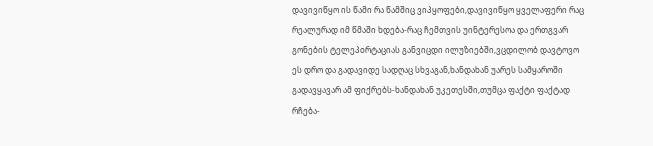დავივიწყო ის წამი რა წამშიც ვიპყოფები,დავივიწყო ყველაფერი რაც რეალურად იმ წმაში ხდება-რაც ჩემთვის უინტერესოა და ერთგვარ გონების ტელეპoრტაციას განვიცდი ილუზიებში,ვცდილობ დავტოვო ეს დრო და გადავიდე სადღაც სხვაგან,ხანდახან უარეს სამყაროში გადავყავარ ამ ფიქრებს-ხანდახან უკეთესში,თუმცა ფაქტი ფაქტად რჩება-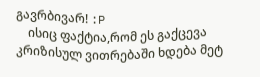გავრბივარ! :P
    ისიც ფაქტია,რომ ეს გაქცევა კრიზისულ ვითრებაში ხდება მეტ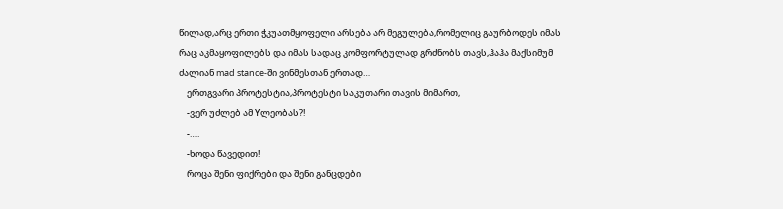წილად,არც ერთი ჭკუათმყოფელი არსება არ მეგულება,რომელიც გაურბოდეს იმას რაც აკმაყოფილებს და იმას სადაც კომფორტულად გრძნობს თავს,ჰაჰა მაქსიმუმ ძალიან mad stance-ში ვინმესთან ერთად…
    ერთგვარი პროტესტია,პროტესტი საკუთარი თავის მიმართ,
    -ვერ უძლებ ამ Yლეობას?!
    -….
    -ხოდა წავედით!
    როცა შენი ფიქრები და შენი განცდები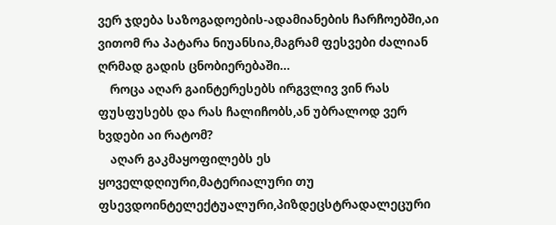ვერ ჯდება საზოგადოების-ადამიანების ჩარჩოებში,აი ვითომ რა პატარა ნიუანსია,მაგრამ ფესვები ძალიან ღრმად გადის ცნობიერებაში…
    როცა აღარ გაინტერესებს ირგვლივ ვინ რას ფუსფუსებს და რას ჩალიჩობს,ან უბრალოდ ვერ ხვდები აი რატომ?
    აღარ გაკმაყოფილებს ეს ყოველდღიური,მატერიალური თუ ფსევდოინტელექტუალური,პიზდეცსტრადალეცური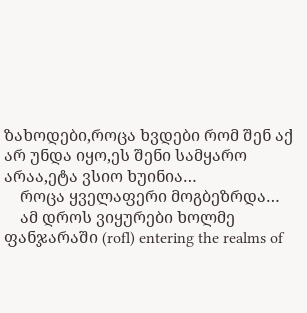ზახოდები,როცა ხვდები რომ შენ აქ არ უნდა იყო,ეს შენი სამყარო არაა,ეტა ვსიო ხუინია…
    როცა ყველაფერი მოგბეზრდა…
    ამ დროს ვიყურები ხოლმე ფანჯარაში (rofl) entering the realms of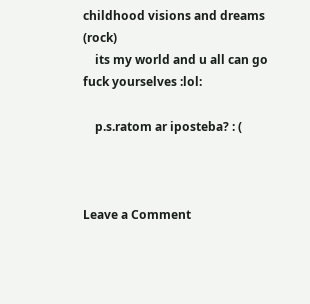childhood visions and dreams (rock)
    its my world and u all can go fuck yourselves :lol:

    p.s.ratom ar iposteba? : (



Leave a Comment